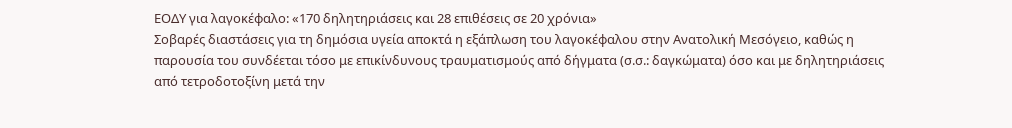ΕΟΔΥ για λαγοκέφαλο: «170 δηλητηριάσεις και 28 επιθέσεις σε 20 χρόνια»
Σοβαρές διαστάσεις για τη δημόσια υγεία αποκτά η εξάπλωση του λαγοκέφαλου στην Ανατολική Μεσόγειο, καθώς η παρουσία του συνδέεται τόσο με επικίνδυνους τραυματισμούς από δήγματα (σ.σ.: δαγκώματα) όσο και με δηλητηριάσεις από τετροδοτοξίνη μετά την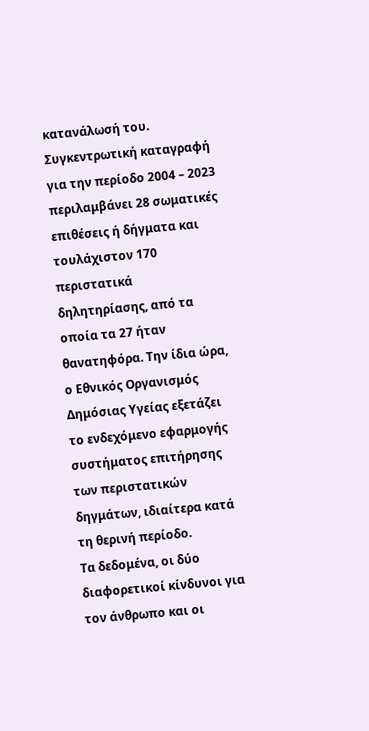κατανάλωσή του.
Συγκεντρωτική καταγραφή για την περίοδο 2004 – 2023 περιλαμβάνει 28 σωματικές επιθέσεις ή δήγματα και τουλάχιστον 170 περιστατικά δηλητηρίασης, από τα οποία τα 27 ήταν θανατηφόρα. Την ίδια ώρα, ο Εθνικός Οργανισμός Δημόσιας Υγείας εξετάζει το ενδεχόμενο εφαρμογής συστήματος επιτήρησης των περιστατικών δηγμάτων, ιδιαίτερα κατά τη θερινή περίοδο.
Τα δεδομένα, οι δύο διαφορετικοί κίνδυνοι για τον άνθρωπο και οι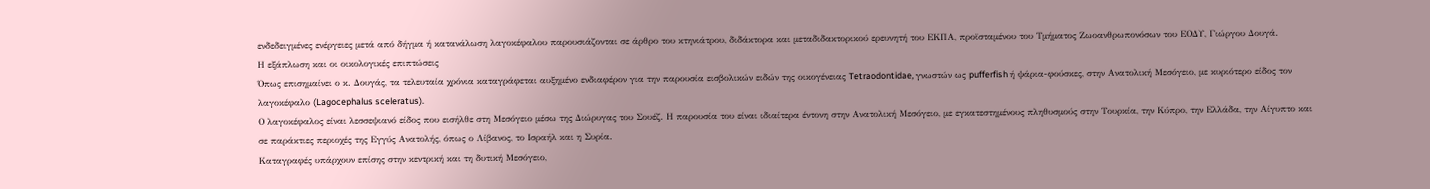ενδεδειγμένες ενέργειες μετά από δήγμα ή κατανάλωση λαγοκέφαλου παρουσιάζονται σε άρθρο του κτηνιάτρου, διδάκτορα και μεταδιδακτορικού ερευνητή του ΕΚΠΑ, προϊσταμένου του Τμήματος Ζωοανθρωπονόσων του ΕΟΔΥ, Γιώργου Δουγά.
Η εξάπλωση και οι οικολογικές επιπτώσεις
Όπως επισημαίνει ο κ. Δουγάς, τα τελευταία χρόνια καταγράφεται αυξημένο ενδιαφέρον για την παρουσία εισβολικών ειδών της οικογένειας Tetraodontidae, γνωστών ως pufferfish ή ψάρια-φούσκες, στην Ανατολική Μεσόγειο, με κυριότερο είδος τον λαγοκέφαλο (Lagocephalus sceleratus).
Ο λαγοκέφαλος είναι λεσσεψιανό είδος που εισήλθε στη Μεσόγειο μέσω της Διώρυγας του Σουέζ. Η παρουσία του είναι ιδιαίτερα έντονη στην Ανατολική Μεσόγειο, με εγκατεστημένους πληθυσμούς στην Τουρκία, την Κύπρο, την Ελλάδα, την Αίγυπτο και σε παράκτιες περιοχές της Εγγύς Ανατολής, όπως ο Λίβανος, το Ισραήλ και η Συρία.
Καταγραφές υπάρχουν επίσης στην κεντρική και τη δυτική Μεσόγειο,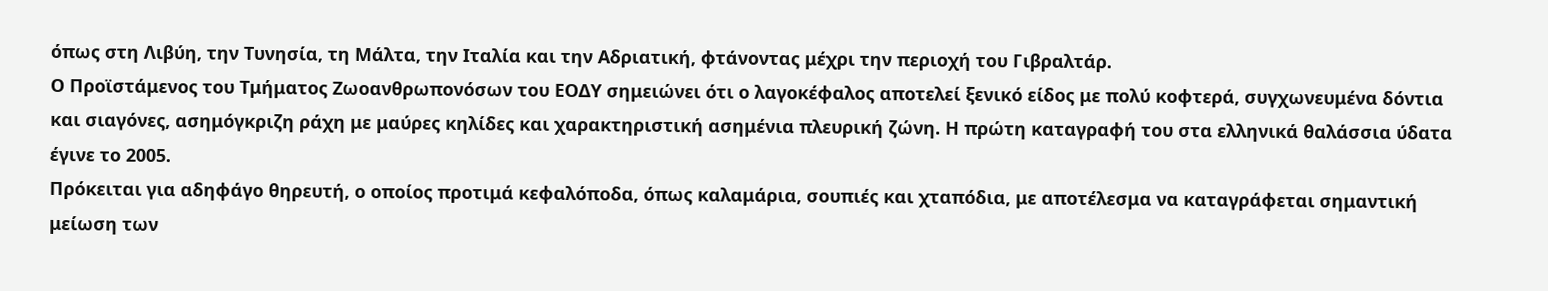όπως στη Λιβύη, την Τυνησία, τη Μάλτα, την Ιταλία και την Αδριατική, φτάνοντας μέχρι την περιοχή του Γιβραλτάρ.
Ο Προϊστάμενος του Τμήματος Ζωοανθρωπονόσων του ΕΟΔΥ σημειώνει ότι ο λαγοκέφαλος αποτελεί ξενικό είδος με πολύ κοφτερά, συγχωνευμένα δόντια και σιαγόνες, ασημόγκριζη ράχη με μαύρες κηλίδες και χαρακτηριστική ασημένια πλευρική ζώνη. Η πρώτη καταγραφή του στα ελληνικά θαλάσσια ύδατα έγινε το 2005.
Πρόκειται για αδηφάγο θηρευτή, ο οποίος προτιμά κεφαλόποδα, όπως καλαμάρια, σουπιές και χταπόδια, με αποτέλεσμα να καταγράφεται σημαντική μείωση των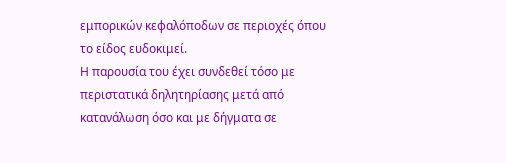εμπορικών κεφαλόποδων σε περιοχές όπου το είδος ευδοκιμεί.
Η παρουσία του έχει συνδεθεί τόσο με περιστατικά δηλητηρίασης μετά από κατανάλωση όσο και με δήγματα σε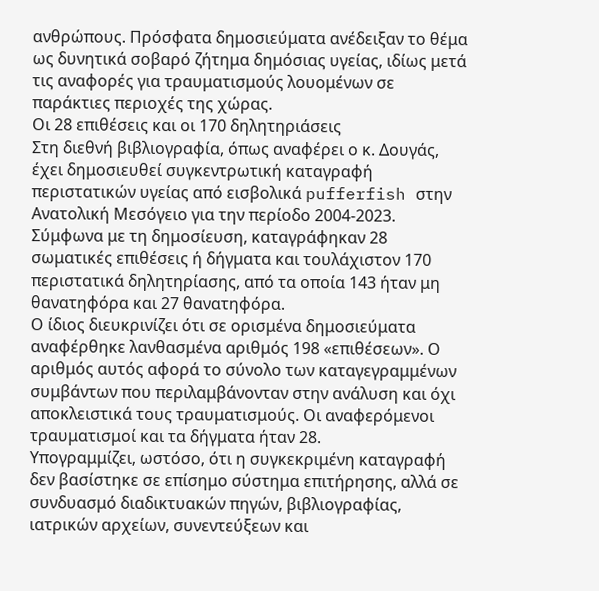ανθρώπους. Πρόσφατα δημοσιεύματα ανέδειξαν το θέμα ως δυνητικά σοβαρό ζήτημα δημόσιας υγείας, ιδίως μετά τις αναφορές για τραυματισμούς λουομένων σε παράκτιες περιοχές της χώρας.
Οι 28 επιθέσεις και οι 170 δηλητηριάσεις
Στη διεθνή βιβλιογραφία, όπως αναφέρει ο κ. Δουγάς, έχει δημοσιευθεί συγκεντρωτική καταγραφή περιστατικών υγείας από εισβολικά pufferfish στην Ανατολική Μεσόγειο για την περίοδο 2004-2023.
Σύμφωνα με τη δημοσίευση, καταγράφηκαν 28 σωματικές επιθέσεις ή δήγματα και τουλάχιστον 170 περιστατικά δηλητηρίασης, από τα οποία 143 ήταν μη θανατηφόρα και 27 θανατηφόρα.
Ο ίδιος διευκρινίζει ότι σε ορισμένα δημοσιεύματα αναφέρθηκε λανθασμένα αριθμός 198 «επιθέσεων». Ο αριθμός αυτός αφορά το σύνολο των καταγεγραμμένων συμβάντων που περιλαμβάνονταν στην ανάλυση και όχι αποκλειστικά τους τραυματισμούς. Οι αναφερόμενοι τραυματισμοί και τα δήγματα ήταν 28.
Υπογραμμίζει, ωστόσο, ότι η συγκεκριμένη καταγραφή δεν βασίστηκε σε επίσημο σύστημα επιτήρησης, αλλά σε συνδυασμό διαδικτυακών πηγών, βιβλιογραφίας, ιατρικών αρχείων, συνεντεύξεων και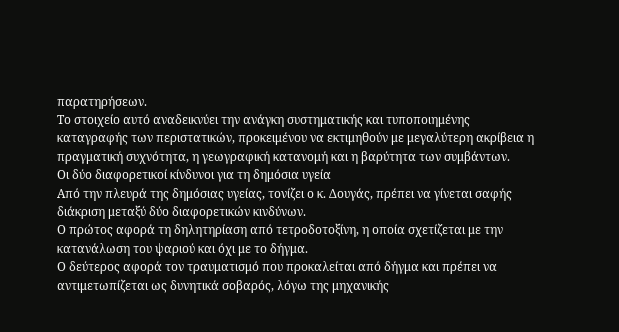παρατηρήσεων.
Το στοιχείο αυτό αναδεικνύει την ανάγκη συστηματικής και τυποποιημένης καταγραφής των περιστατικών, προκειμένου να εκτιμηθούν με μεγαλύτερη ακρίβεια η πραγματική συχνότητα, η γεωγραφική κατανομή και η βαρύτητα των συμβάντων.
Οι δύο διαφορετικοί κίνδυνοι για τη δημόσια υγεία
Από την πλευρά της δημόσιας υγείας, τονίζει ο κ. Δουγάς, πρέπει να γίνεται σαφής διάκριση μεταξύ δύο διαφορετικών κινδύνων.
Ο πρώτος αφορά τη δηλητηρίαση από τετροδοτοξίνη, η οποία σχετίζεται με την κατανάλωση του ψαριού και όχι με το δήγμα.
Ο δεύτερος αφορά τον τραυματισμό που προκαλείται από δήγμα και πρέπει να αντιμετωπίζεται ως δυνητικά σοβαρός, λόγω της μηχανικής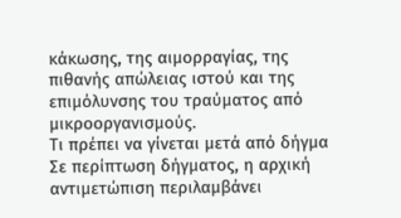κάκωσης, της αιμορραγίας, της πιθανής απώλειας ιστού και της επιμόλυνσης του τραύματος από μικροοργανισμούς.
Τι πρέπει να γίνεται μετά από δήγμα
Σε περίπτωση δήγματος, η αρχική αντιμετώπιση περιλαμβάνει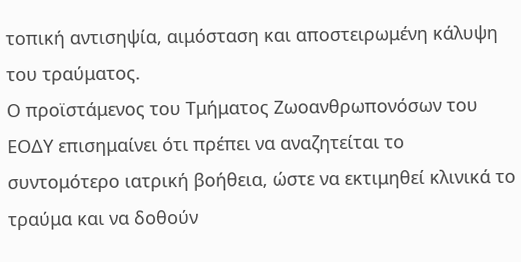τοπική αντισηψία, αιμόσταση και αποστειρωμένη κάλυψη του τραύματος.
Ο προϊστάμενος του Τμήματος Ζωοανθρωπονόσων του ΕΟΔΥ επισημαίνει ότι πρέπει να αναζητείται το συντομότερο ιατρική βοήθεια, ώστε να εκτιμηθεί κλινικά το τραύμα και να δοθούν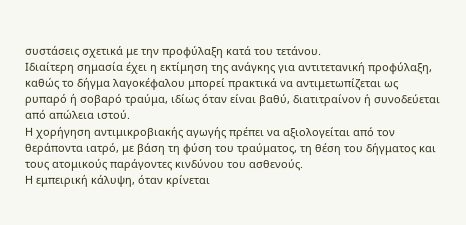συστάσεις σχετικά με την προφύλαξη κατά του τετάνου.
Ιδιαίτερη σημασία έχει η εκτίμηση της ανάγκης για αντιτετανική προφύλαξη, καθώς το δήγμα λαγοκέφαλου μπορεί πρακτικά να αντιμετωπίζεται ως ρυπαρό ή σοβαρό τραύμα, ιδίως όταν είναι βαθύ, διατιτραίνον ή συνοδεύεται από απώλεια ιστού.
Η χορήγηση αντιμικροβιακής αγωγής πρέπει να αξιολογείται από τον θεράποντα ιατρό, με βάση τη φύση του τραύματος, τη θέση του δήγματος και τους ατομικούς παράγοντες κινδύνου του ασθενούς.
Η εμπειρική κάλυψη, όταν κρίνεται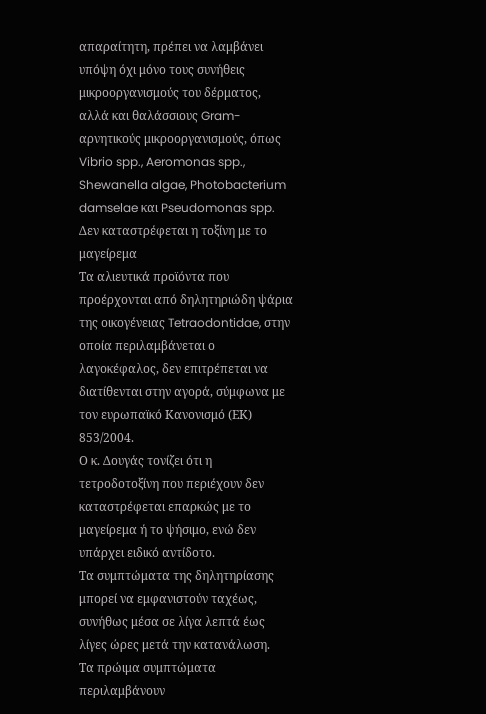απαραίτητη, πρέπει να λαμβάνει υπόψη όχι μόνο τους συνήθεις μικροοργανισμούς του δέρματος, αλλά και θαλάσσιους Gram-αρνητικούς μικροοργανισμούς, όπως Vibrio spp., Aeromonas spp., Shewanella algae, Photobacterium damselae και Pseudomonas spp.
Δεν καταστρέφεται η τοξίνη με το μαγείρεμα
Τα αλιευτικά προϊόντα που προέρχονται από δηλητηριώδη ψάρια της οικογένειας Tetraodontidae, στην οποία περιλαμβάνεται ο λαγοκέφαλος, δεν επιτρέπεται να διατίθενται στην αγορά, σύμφωνα με τον ευρωπαϊκό Κανονισμό (ΕΚ) 853/2004.
Ο κ. Δουγάς τονίζει ότι η τετροδοτοξίνη που περιέχουν δεν καταστρέφεται επαρκώς με το μαγείρεμα ή το ψήσιμο, ενώ δεν υπάρχει ειδικό αντίδοτο.
Τα συμπτώματα της δηλητηρίασης μπορεί να εμφανιστούν ταχέως, συνήθως μέσα σε λίγα λεπτά έως λίγες ώρες μετά την κατανάλωση.
Τα πρώιμα συμπτώματα περιλαμβάνουν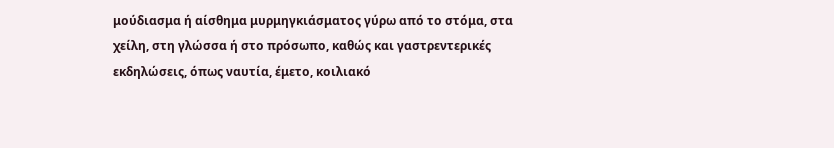μούδιασμα ή αίσθημα μυρμηγκιάσματος γύρω από το στόμα, στα χείλη, στη γλώσσα ή στο πρόσωπο, καθώς και γαστρεντερικές εκδηλώσεις, όπως ναυτία, έμετο, κοιλιακό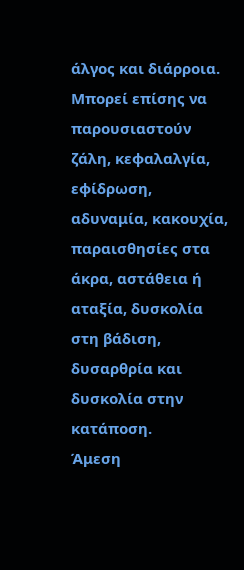άλγος και διάρροια.
Μπορεί επίσης να παρουσιαστούν ζάλη, κεφαλαλγία, εφίδρωση, αδυναμία, κακουχία, παραισθησίες στα άκρα, αστάθεια ή αταξία, δυσκολία στη βάδιση, δυσαρθρία και δυσκολία στην κατάποση.
Άμεση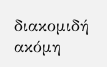διακομιδή ακόμη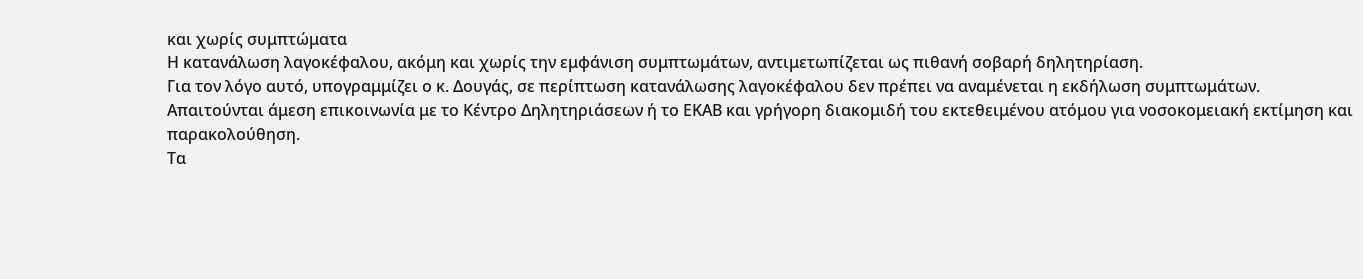και χωρίς συμπτώματα
Η κατανάλωση λαγοκέφαλου, ακόμη και χωρίς την εμφάνιση συμπτωμάτων, αντιμετωπίζεται ως πιθανή σοβαρή δηλητηρίαση.
Για τον λόγο αυτό, υπογραμμίζει ο κ. Δουγάς, σε περίπτωση κατανάλωσης λαγοκέφαλου δεν πρέπει να αναμένεται η εκδήλωση συμπτωμάτων.
Απαιτούνται άμεση επικοινωνία με το Κέντρο Δηλητηριάσεων ή το ΕΚΑΒ και γρήγορη διακομιδή του εκτεθειμένου ατόμου για νοσοκομειακή εκτίμηση και παρακολούθηση.
Τα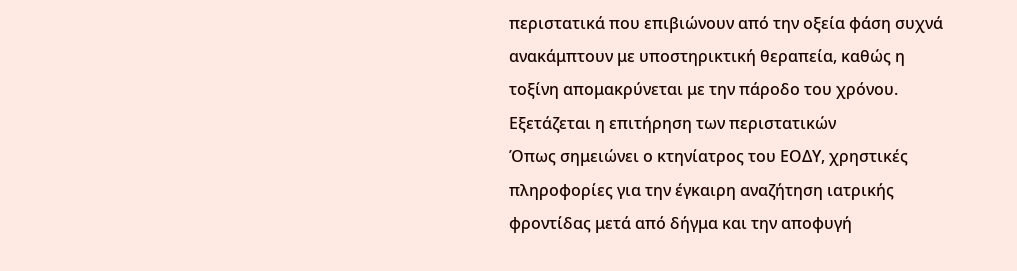περιστατικά που επιβιώνουν από την οξεία φάση συχνά ανακάμπτουν με υποστηρικτική θεραπεία, καθώς η τοξίνη απομακρύνεται με την πάροδο του χρόνου.
Εξετάζεται η επιτήρηση των περιστατικών
Όπως σημειώνει ο κτηνίατρος του ΕΟΔΥ, χρηστικές πληροφορίες για την έγκαιρη αναζήτηση ιατρικής φροντίδας μετά από δήγμα και την αποφυγή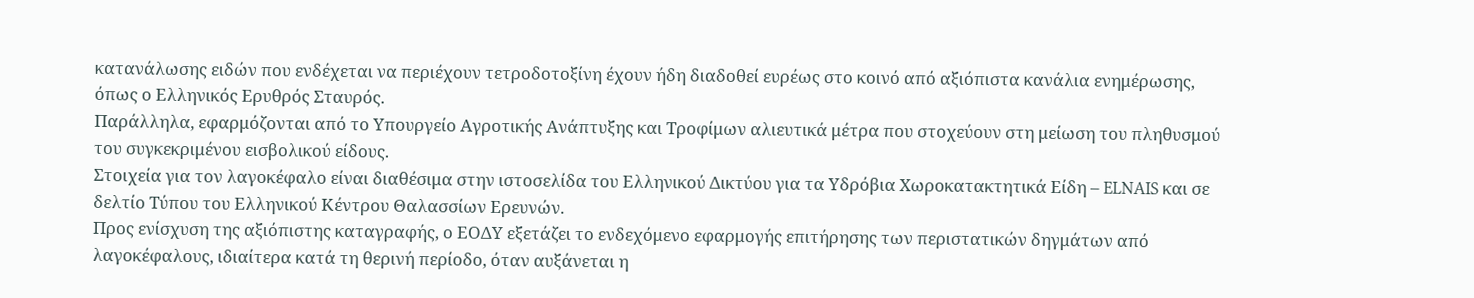κατανάλωσης ειδών που ενδέχεται να περιέχουν τετροδοτοξίνη έχουν ήδη διαδοθεί ευρέως στο κοινό από αξιόπιστα κανάλια ενημέρωσης, όπως ο Ελληνικός Ερυθρός Σταυρός.
Παράλληλα, εφαρμόζονται από το Υπουργείο Αγροτικής Ανάπτυξης και Τροφίμων αλιευτικά μέτρα που στοχεύουν στη μείωση του πληθυσμού του συγκεκριμένου εισβολικού είδους.
Στοιχεία για τον λαγοκέφαλο είναι διαθέσιμα στην ιστοσελίδα του Ελληνικού Δικτύου για τα Υδρόβια Χωροκατακτητικά Είδη – ELNAIS και σε δελτίο Τύπου του Ελληνικού Κέντρου Θαλασσίων Ερευνών.
Προς ενίσχυση της αξιόπιστης καταγραφής, ο ΕΟΔΥ εξετάζει το ενδεχόμενο εφαρμογής επιτήρησης των περιστατικών δηγμάτων από λαγοκέφαλους, ιδιαίτερα κατά τη θερινή περίοδο, όταν αυξάνεται η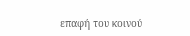επαφή του κοινού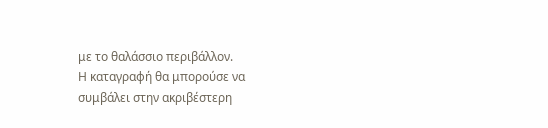με το θαλάσσιο περιβάλλον.
Η καταγραφή θα μπορούσε να συμβάλει στην ακριβέστερη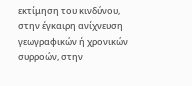εκτίμηση του κινδύνου, στην έγκαιρη ανίχνευση γεωγραφικών ή χρονικών συρροών, στην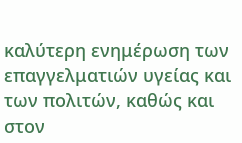καλύτερη ενημέρωση των επαγγελματιών υγείας και των πολιτών, καθώς και στον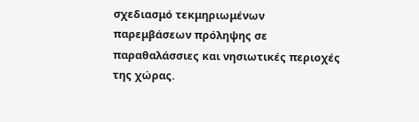σχεδιασμό τεκμηριωμένων παρεμβάσεων πρόληψης σε παραθαλάσσιες και νησιωτικές περιοχές της χώρας.